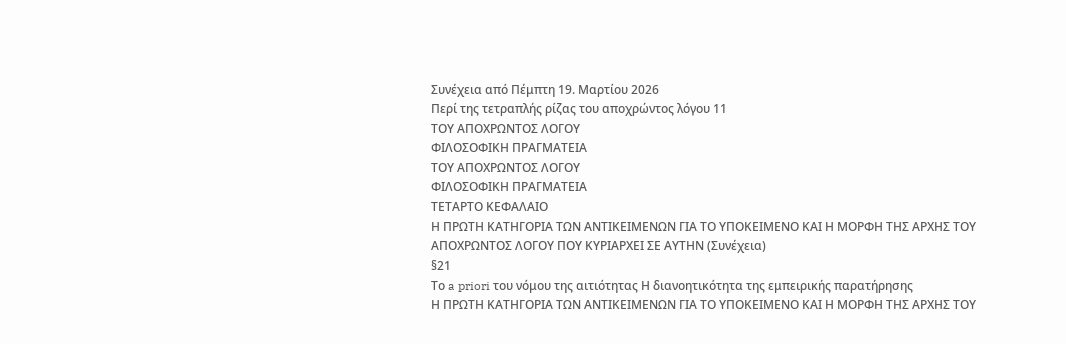Συνέχεια από Πέμπτη 19. Μαρτίου 2026
Περί της τετραπλής ρίζας του αποχρώντος λόγου 11
ΤΟΥ ΑΠΟΧΡΩΝΤΟΣ ΛΟΓΟΥ
ΦΙΛΟΣΟΦΙΚΗ ΠΡΑΓΜΑΤΕΙΑ
ΤΟΥ ΑΠΟΧΡΩΝΤΟΣ ΛΟΓΟΥ
ΦΙΛΟΣΟΦΙΚΗ ΠΡΑΓΜΑΤΕΙΑ
ΤΕΤΑΡΤΟ ΚΕΦΑΛΑΙΟ
Η ΠΡΩΤΗ ΚΑΤΗΓΟΡΙΑ ΤΩΝ ΑΝΤΙΚΕΙΜΕΝΩΝ ΓΙΑ ΤΟ ΥΠΟΚΕΙΜΕΝΟ ΚΑΙ Η ΜΟΡΦΗ ΤΗΣ ΑΡΧΗΣ ΤΟΥ ΑΠΟΧΡΩΝΤΟΣ ΛΟΓΟΥ ΠΟΥ ΚΥΡΙΑΡΧΕΙ ΣΕ ΑΥΤΗΝ (Συνέχεια)
§21
Το a priori του νόμου της αιτιότητας Η διανοητικότητα της εμπειρικής παρατήρησης
Η ΠΡΩΤΗ ΚΑΤΗΓΟΡΙΑ ΤΩΝ ΑΝΤΙΚΕΙΜΕΝΩΝ ΓΙΑ ΤΟ ΥΠΟΚΕΙΜΕΝΟ ΚΑΙ Η ΜΟΡΦΗ ΤΗΣ ΑΡΧΗΣ ΤΟΥ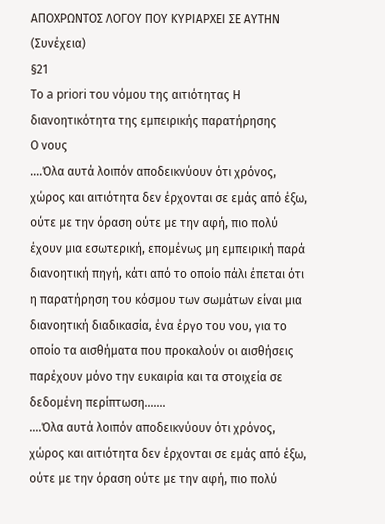ΑΠΟΧΡΩΝΤΟΣ ΛΟΓΟΥ ΠΟΥ ΚΥΡΙΑΡΧΕΙ ΣΕ ΑΥΤΗΝ (Συνέχεια)
§21
Το a priori του νόμου της αιτιότητας Η διανοητικότητα της εμπειρικής παρατήρησης
Ο νους
....Όλα αυτά λοιπόν αποδεικνύουν ότι χρόνος, χώρος και αιτιότητα δεν έρχονται σε εμάς από έξω, ούτε με την όραση ούτε με την αφή, πιο πολύ έχουν μια εσωτερική, επομένως μη εμπειρική παρά διανοητική πηγή, κάτι από το οποίο πάλι έπεται ότι η παρατήρηση του κόσμου των σωμάτων είναι μια διανοητική διαδικασία, ένα έργο του νου, για το οποίο τα αισθήματα που προκαλούν οι αισθήσεις παρέχουν μόνο την ευκαιρία και τα στοιχεία σε δεδομένη περίπτωση.......
....Όλα αυτά λοιπόν αποδεικνύουν ότι χρόνος, χώρος και αιτιότητα δεν έρχονται σε εμάς από έξω, ούτε με την όραση ούτε με την αφή, πιο πολύ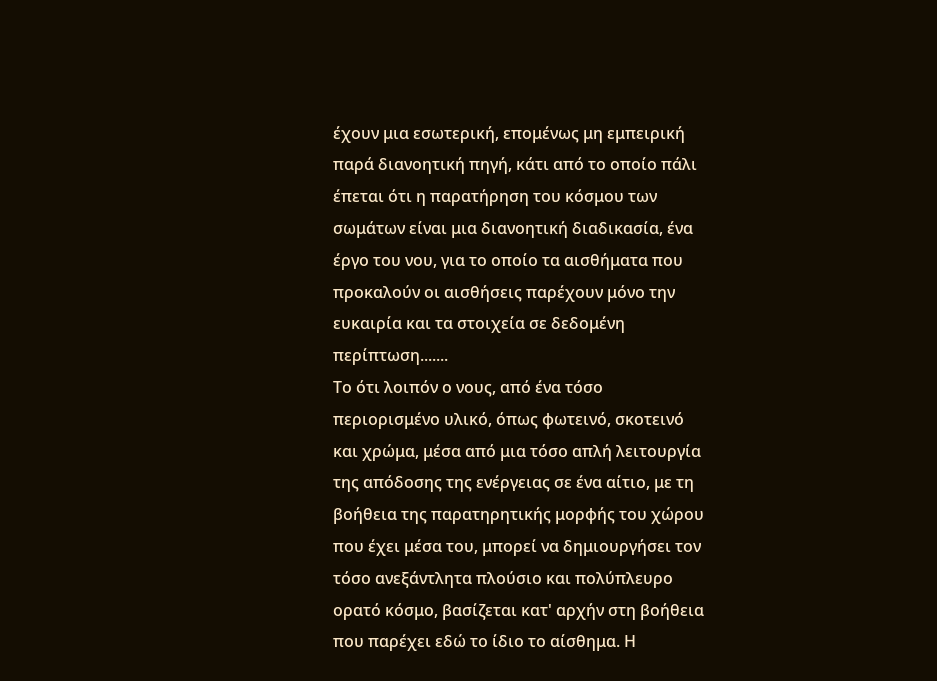έχουν μια εσωτερική, επομένως μη εμπειρική παρά διανοητική πηγή, κάτι από το οποίο πάλι έπεται ότι η παρατήρηση του κόσμου των σωμάτων είναι μια διανοητική διαδικασία, ένα έργο του νου, για το οποίο τα αισθήματα που προκαλούν οι αισθήσεις παρέχουν μόνο την ευκαιρία και τα στοιχεία σε δεδομένη περίπτωση.......
Το ότι λοιπόν ο νους, από ένα τόσο περιορισμένο υλικό, όπως φωτεινό, σκοτεινό και χρώμα, μέσα από μια τόσο απλή λειτουργία της απόδοσης της ενέργειας σε ένα αίτιο, με τη βοήθεια της παρατηρητικής μορφής του χώρου που έχει μέσα του, μπορεί να δημιουργήσει τον τόσο ανεξάντλητα πλούσιο και πολύπλευρο ορατό κόσμο, βασίζεται κατ' αρχήν στη βοήθεια που παρέχει εδώ το ίδιο το αίσθημα. Η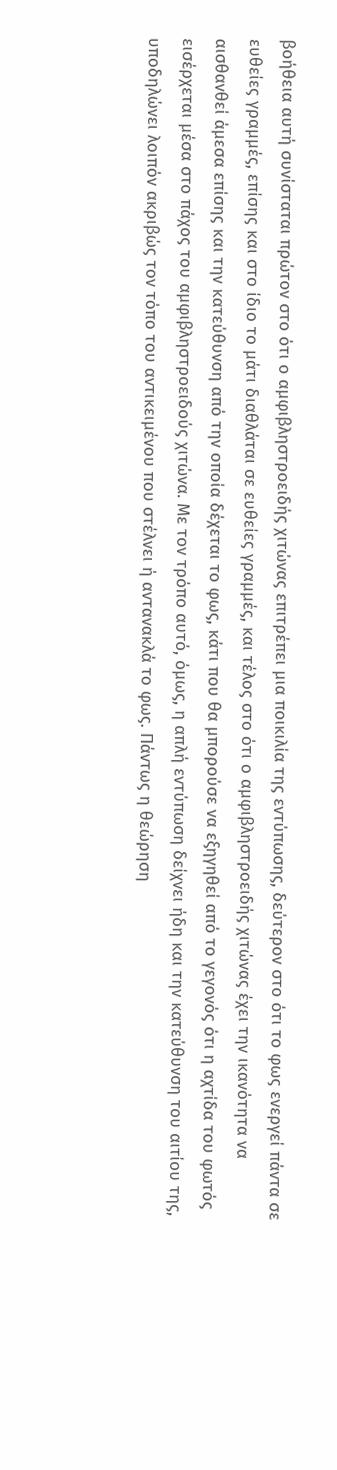βοήθεια αυτή συνίσταται πρώτον στο ότι ο αμφιβληστροειδής χιτώνας επιτρέπει μια ποικιλία της εντύπωσης, δεύτερον στο ότι το φως ενεργεί πάντα σε ευθείες γραμμές, επίσης και στο ίδιο το μάτι διαθλάται σε ευθείες γραμμές, και τέλος στο ότι ο αμφιβληστροειδής χιτώνας έχει την ικανότητα να αισθανθεί άμεσα επίσης και την κατεύθυνση από την οποία δέχεται το φως, κάτι που θα μπορούσε να εξηγηθεί από το γεγονός ότι η αχτίδα του φωτός εισέρχεται μέσα στο πάχος του αμφιβληστροειδούς χιτώνα. Με τον τρόπο αυτό, όμως, η απλή εντύπωση δείχνει ήδη και την κατεύθυνση του αιτίου της, υποδηλώνει λοιπόν ακριβώς τον τόπο του αντικειμένου που στέλνει ή αντανακλά το φως. Πάντως η θεώρηση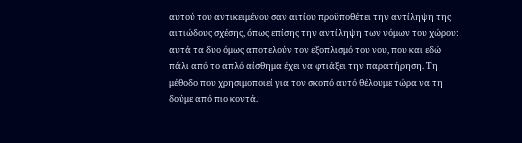αυτού του αντικειμένου σαν αιτίου προϋποθέτει την αντίληψη της αιτιώδους σχέσης, όπως επίσης την αντίληψη των νόμων του χώρου: αυτά τα δυο όμως αποτελούν τον εξοπλισμό του νου, που και εδώ πάλι από το απλό αίσθημα έχει να φτιάξει την παρατήρηση. Τη μέθοδο που χρησιμοποιεί για τον σκοπό αυτό θέλουμε τώρα να τη δούμε από πιο κοντά.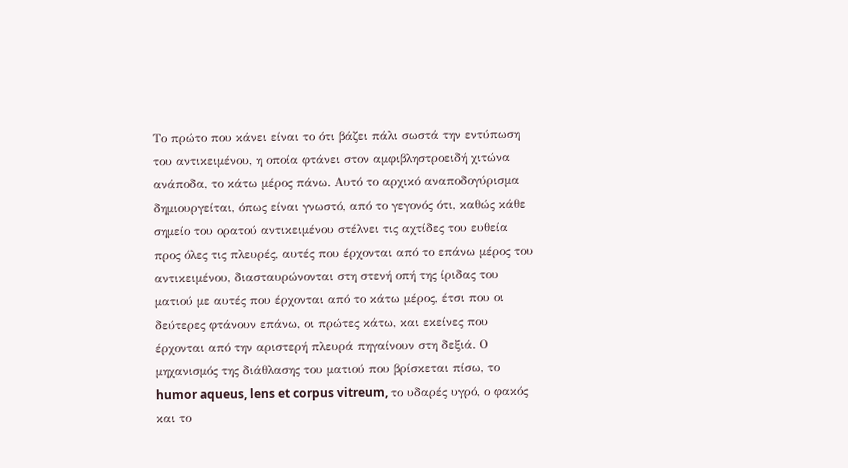Το πρώτο που κάνει είναι το ότι βάζει πάλι σωστά την εντύπωση του αντικειμένου, η οποία φτάνει στον αμφιβληστροειδή χιτώνα ανάποδα, το κάτω μέρος πάνω. Αυτό το αρχικό αναποδογύρισμα δημιουργείται, όπως είναι γνωστό, από το γεγονός ότι, καθώς κάθε σημείο του ορατού αντικειμένου στέλνει τις αχτίδες του ευθεία προς όλες τις πλευρές, αυτές που έρχονται από το επάνω μέρος του αντικειμένου, διασταυρώνονται στη στενή οπή της ίριδας του ματιού με αυτές που έρχονται από το κάτω μέρος, έτσι που οι δεύτερες φτάνουν επάνω, οι πρώτες κάτω, και εκείνες που έρχονται από την αριστερή πλευρά πηγαίνουν στη δεξιά. Ο μηχανισμός της διάθλασης του ματιού που βρίσκεται πίσω, το humor aqueus, lens et corpus vitreum, το υδαρές υγρό, ο φακός και το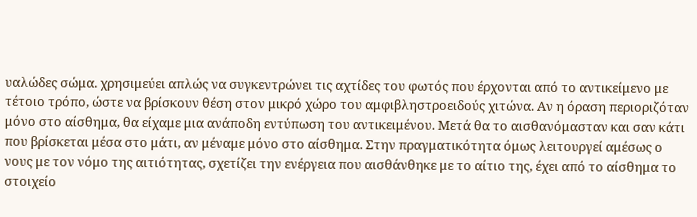υαλώδες σώμα. χρησιμεύει απλώς να συγκεντρώνει τις αχτίδες του φωτός που έρχονται από το αντικείμενο με τέτοιο τρόπο, ώστε να βρίσκουν θέση στον μικρό χώρο του αμφιβληστροειδούς χιτώνα. Αν η όραση περιοριζόταν μόνο στο αίσθημα, θα είχαμε μια ανάποδη εντύπωση του αντικειμένου. Μετά θα το αισθανόμασταν και σαν κάτι που βρίσκεται μέσα στο μάτι, αν μέναμε μόνο στο αίσθημα. Στην πραγματικότητα όμως λειτουργεί αμέσως ο νους με τον νόμο της αιτιότητας, σχετίζει την ενέργεια που αισθάνθηκε με το αίτιο της, έχει από το αίσθημα το στοιχείο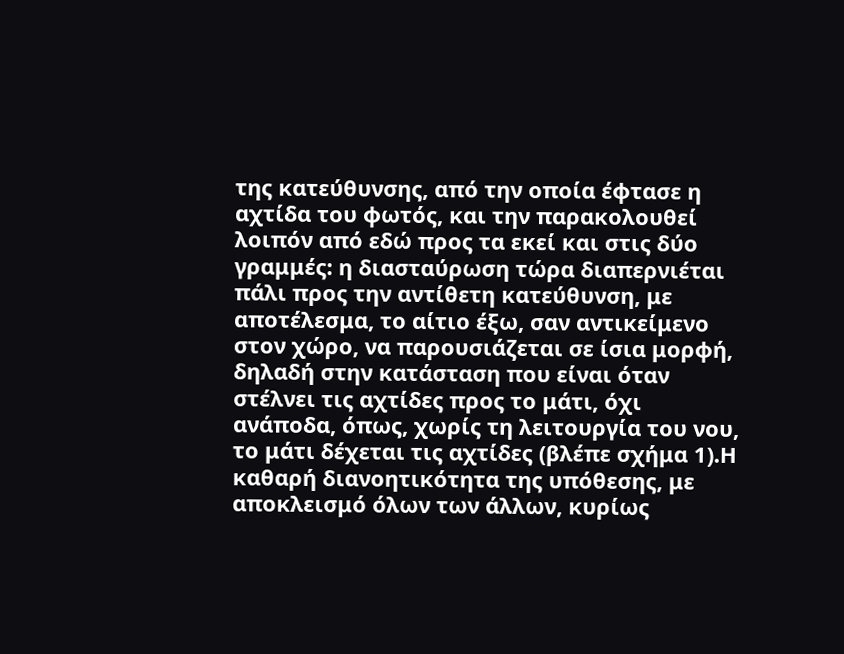της κατεύθυνσης, από την οποία έφτασε η αχτίδα του φωτός, και την παρακολουθεί λοιπόν από εδώ προς τα εκεί και στις δύο γραμμές: η διασταύρωση τώρα διαπερνιέται πάλι προς την αντίθετη κατεύθυνση, με αποτέλεσμα, το αίτιο έξω, σαν αντικείμενο στον χώρο, να παρουσιάζεται σε ίσια μορφή, δηλαδή στην κατάσταση που είναι όταν στέλνει τις αχτίδες προς το μάτι, όχι ανάποδα, όπως, χωρίς τη λειτουργία του νου, το μάτι δέχεται τις αχτίδες (βλέπε σχήμα 1).Η καθαρή διανοητικότητα της υπόθεσης, με αποκλεισμό όλων των άλλων, κυρίως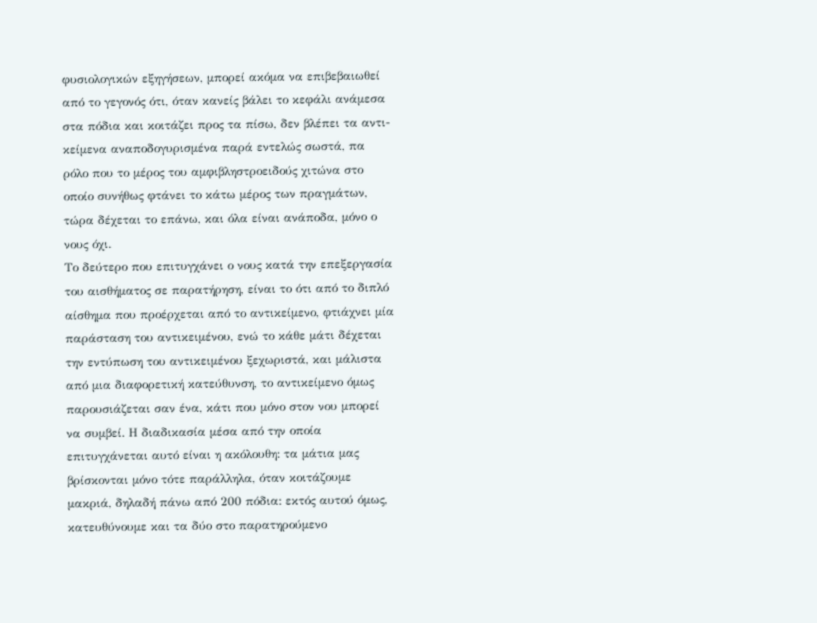φυσιολογικών εξηγήσεων, μπορεί ακόμα να επιβεβαιωθεί από το γεγονός ότι, όταν κανείς βάλει το κεφάλι ανάμεσα στα πόδια και κοιτάζει προς τα πίσω, δεν βλέπει τα αντι-κείμενα αναποδογυρισμένα παρά εντελώς σωστά, πα ρόλο που το μέρος του αμφιβληστροειδούς χιτώνα στο οποίο συνήθως φτάνει το κάτω μέρος των πραγμάτων, τώρα δέχεται το επάνω, και όλα είναι ανάποδα, μόνο ο νους όχι.
Το δεύτερο που επιτυγχάνει ο νους κατά την επεξεργασία του αισθήματος σε παρατήρηση, είναι το ότι από το διπλό αίσθημα που προέρχεται από το αντικείμενο, φτιάχνει μία παράσταση του αντικειμένου, ενώ το κάθε μάτι δέχεται την εντύπωση του αντικειμένου ξεχωριστά, και μάλιστα από μια διαφορετική κατεύθυνση, το αντικείμενο όμως παρουσιάζεται σαν ένα, κάτι που μόνο στον νου μπορεί να συμβεί. Η διαδικασία μέσα από την οποία επιτυγχάνεται αυτό είναι η ακόλουθη: τα μάτια μας βρίσκονται μόνο τότε παράλληλα, όταν κοιτάζουμε μακριά, δηλαδή πάνω από 200 πόδια: εκτός αυτού όμως, κατευθύνουμε και τα δύο στο παρατηρούμενο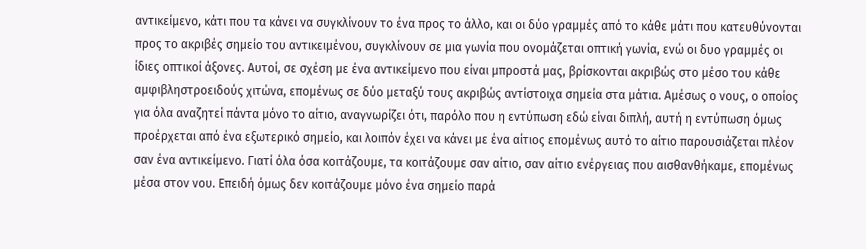αντικείμενο, κάτι που τα κάνει να συγκλίνουν το ένα προς το άλλο, και οι δύο γραμμές από το κάθε μάτι που κατευθύνονται προς το ακριβές σημείο του αντικειμένου, συγκλίνουν σε μια γωνία που ονομάζεται οπτική γωνία, ενώ οι δυο γραμμές οι ίδιες οπτικοί άξονες. Αυτοί, σε σχέση με ένα αντικείμενο που είναι μπροστά μας, βρίσκονται ακριβώς στο μέσο του κάθε αμφιβληστροειδούς χιτώνα, επομένως σε δύο μεταξύ τους ακριβώς αντίστοιχα σημεία στα μάτια. Αμέσως ο νους, ο οποίος για όλα αναζητεί πάντα μόνο το αίτιο, αναγνωρίζει ότι, παρόλο που η εντύπωση εδώ είναι διπλή, αυτή η εντύπωση όμως προέρχεται από ένα εξωτερικό σημείο, και λοιπόν έχει να κάνει με ένα αίτιος επομένως αυτό το αίτιο παρουσιάζεται πλέον σαν ένα αντικείμενο. Γιατί όλα όσα κοιτάζουμε, τα κοιτάζουμε σαν αίτιο, σαν αίτιο ενέργειας που αισθανθήκαμε, επομένως μέσα στον νου. Επειδή όμως δεν κοιτάζουμε μόνο ένα σημείο παρά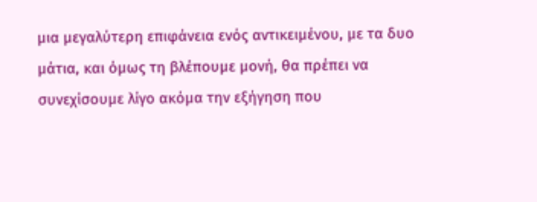μια μεγαλύτερη επιφάνεια ενός αντικειμένου, με τα δυο μάτια, και όμως τη βλέπουμε μονή, θα πρέπει να συνεχίσουμε λίγο ακόμα την εξήγηση που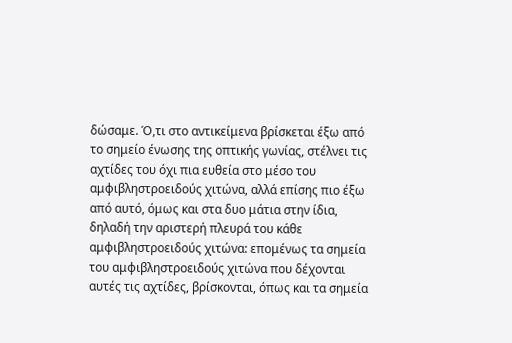δώσαμε. Ό,τι στο αντικείμενα βρίσκεται έξω από το σημείο ένωσης της οπτικής γωνίας, στέλνει τις αχτίδες του όχι πια ευθεία στο μέσο του αμφιβληστροειδούς χιτώνα, αλλά επίσης πιο έξω από αυτό, όμως και στα δυο μάτια στην ίδια, δηλαδή την αριστερή πλευρά του κάθε αμφιβληστροειδούς χιτώνα: επομένως τα σημεία του αμφιβληστροειδούς χιτώνα που δέχονται αυτές τις αχτίδες, βρίσκονται, όπως και τα σημεία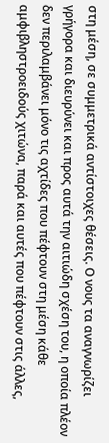στη μέση, σε συμμετρικά αντίστοιχες θέσεις. Ο νους τα αναγνωρίζει γρήγορα και διευρύνει και προς αυτά την αιτιώδη σχέση του, η οποία πλέον δεν περιλαμβάνει μόνο τις αχτίδες που πέφτουν στη μέση κάθε αμφιβληστροειδούς χιτώνα, παρά και αυτές που πέφτουν στις άλλες,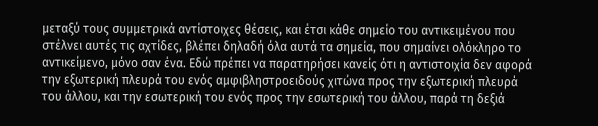μεταξύ τους συμμετρικά αντίστοιχες θέσεις, και έτσι κάθε σημείο του αντικειμένου που στέλνει αυτές τις αχτίδες, βλέπει δηλαδή όλα αυτά τα σημεία, που σημαίνει ολόκληρο το αντικείμενο, μόνο σαν ένα. Εδώ πρέπει να παρατηρήσει κανείς ότι η αντιστοιχία δεν αφορά την εξωτερική πλευρά του ενός αμφιβληστροειδούς χιτώνα προς την εξωτερική πλευρά του άλλου, και την εσωτερική του ενός προς την εσωτερική του άλλου, παρά τη δεξιά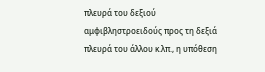πλευρά του δεξιού αμφιβληστροειδούς προς τη δεξιά πλευρά του άλλου κ.λπ., η υπόθεση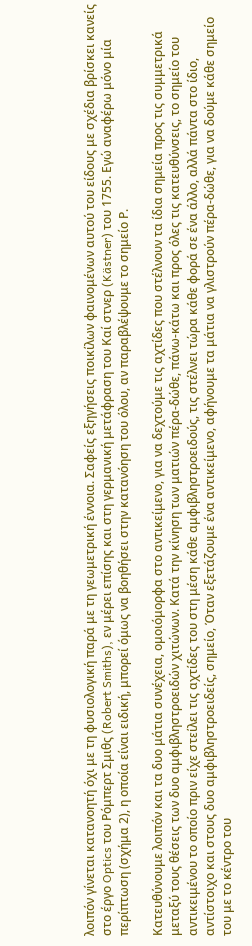λοιπόν γίνεται κατανοητή όχι με τη φυσιολογική παρά με τη γεωμετρική έννοια. Σαφείς εξηγήσεις ποικίλων φαινομένων αυτού του είδους με σχέδια βρίσκει κανείς στο έργο Optics του Ρόμπερτ Σμιθς (Robert Smiths), εν μέρει επίσης και στη γερμανική μετάφραση του Καί στνερ (Kästner) του 1755. Εγώ αναφέρω μόνο μία περίπτωση (σχήμα 2), η οποία είναι ειδική, μπορεί όμως να βοηθήσει στην κατανόηση του όλου, αν παραβλέψουμε το σημείο Ρ.

Κατευθύνουμε λοιπόν και τα δυο μάτια συνέχεια, ομοιόμορφα στο αντικείμενο, για να δεχτούμε τις αχτίδες που στέλνουν τα ίδια σημεία προς τις συμμετρικά μεταξύ τους θέσεις των δυο αμφιβληστροειδών χιτώνων. Κατά την κίνηση των ματιών πέρα-δώθε, πάνω-κάτω και προς όλες τις κατευθύνσεις, το σημείο του αντικειμένου το οποίο πριν είχε στείλει τις αχτίδες του στη μέση κάθε αμφιβληστροειδούς, τις στέλνει τώρα κάθε φορά σε ένα άλλο, αλλά πάντα στο ίδιο, αντίστοιχο και στους δυο αμφιβληστροειδείς, σημείο, Όταν εξετάζουμε ένα αντικείμενο, αφήνουμε τα μάτια να γλιστρούν πέρα-δώθε, για να δούμε κάθε σημείο του με το κέντρο του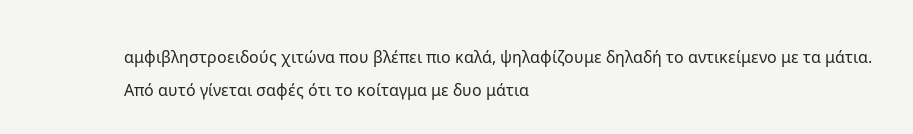αμφιβληστροειδούς χιτώνα που βλέπει πιο καλά, ψηλαφίζουμε δηλαδή το αντικείμενο με τα μάτια. Από αυτό γίνεται σαφές ότι το κοίταγμα με δυο μάτια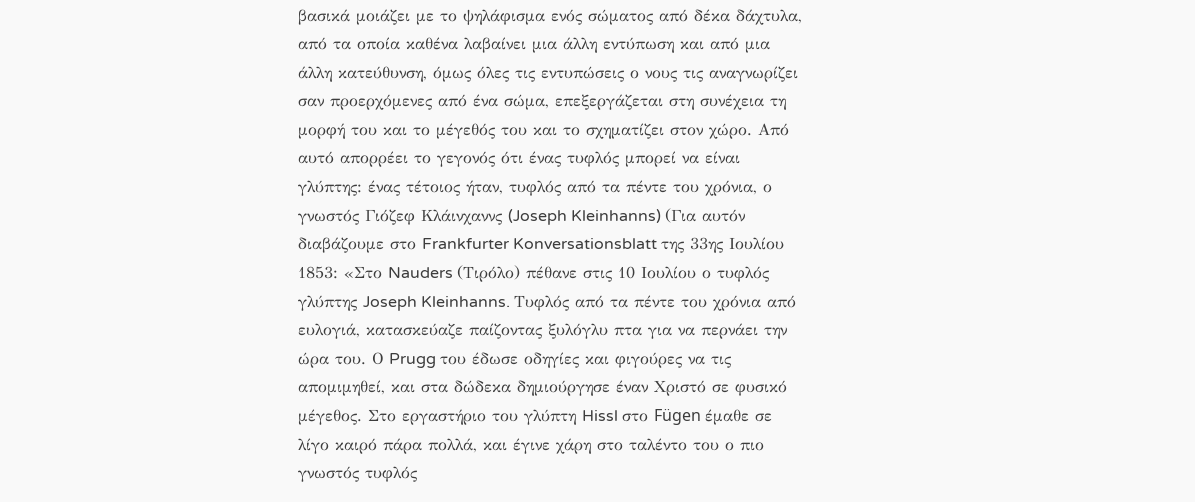βασικά μοιάζει με το ψηλάφισμα ενός σώματος από δέκα δάχτυλα, από τα οποία καθένα λαβαίνει μια άλλη εντύπωση και από μια άλλη κατεύθυνση, όμως όλες τις εντυπώσεις ο νους τις αναγνωρίζει σαν προερχόμενες από ένα σώμα, επεξεργάζεται στη συνέχεια τη μορφή του και το μέγεθός του και το σχηματίζει στον χώρο. Από αυτό απορρέει το γεγονός ότι ένας τυφλός μπορεί να είναι γλύπτης: ένας τέτοιος ήταν, τυφλός από τα πέντε του χρόνια, ο γνωστός Γιόζεφ Κλάινχαννς (Joseph Kleinhanns) (Για αυτόν διαβάζουμε στο Frankfurter Konversationsblatt της 33ης Ιουλίου 1853: «Στο Nauders (Τιρόλο) πέθανε στις 10 Ιουλίου ο τυφλός γλύπτης Joseph Kleinhanns. Τυφλός από τα πέντε του χρόνια από ευλογιά, κατασκεύαζε παίζοντας ξυλόγλυ πτα για να περνάει την ώρα του. Ο Prugg του έδωσε οδηγίες και φιγούρες να τις απομιμηθεί, και στα δώδεκα δημιούργησε έναν Χριστό σε φυσικό μέγεθος. Στο εργαστήριο του γλύπτη Hissl στο Fügen έμαθε σε λίγο καιρό πάρα πολλά, και έγινε χάρη στο ταλέντο του ο πιο γνωστός τυφλός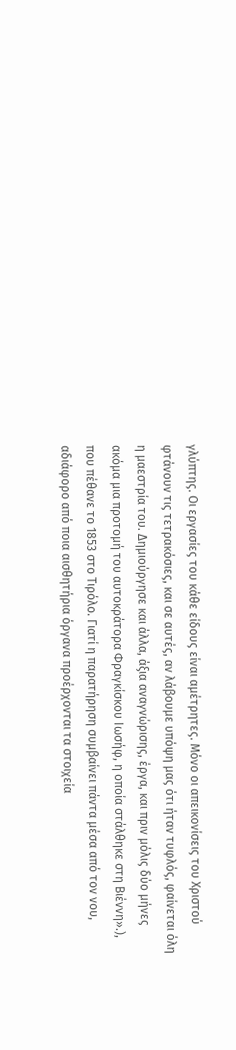γλύπτης. Οι εργασίες του κάθε είδους είναι αμέτρητες. Μόνο οι απεικονίσεις του Χριστού φτάνουν τις τετρακόσιες, και σε αυτές, αν λάβουμε υπόψη μας ότι ήταν τυφλός, φαίνεται όλη η μαεστρία του. Δημιούργησε και άλλα, άξια αναγνώρισης, έργα, και πριν μόλις δύο μήνες ακόμα μια προτομή του αυτοκράτορα Φραγκίσκου Ιωσήφ, η οποία στάλθηκε στη Βιέννη».), που πέθανε το 1853 στο Τιρόλο. Γιατί η παρατήρηση συμβαίνει πάντα μέσα από τον νου, αδιάφορο από ποια αισθητήρια όργανα προέρχονται τα στοιχεία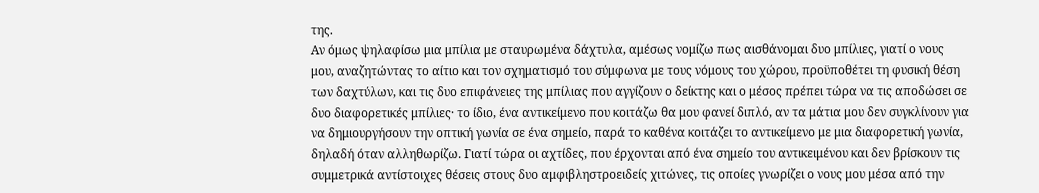της.
Αν όμως ψηλαφίσω μια μπίλια με σταυρωμένα δάχτυλα, αμέσως νομίζω πως αισθάνομαι δυο μπίλιες, γιατί ο νους μου, αναζητώντας το αίτιο και τον σχηματισμό του σύμφωνα με τους νόμους του χώρου, προϋποθέτει τη φυσική θέση των δαχτύλων, και τις δυο επιφάνειες της μπίλιας που αγγίζουν ο δείκτης και ο μέσος πρέπει τώρα να τις αποδώσει σε δυο διαφορετικές μπίλιες· το ίδιο, ένα αντικείμενο που κοιτάζω θα μου φανεί διπλό, αν τα μάτια μου δεν συγκλίνουν για να δημιουργήσουν την οπτική γωνία σε ένα σημείο, παρά το καθένα κοιτάζει το αντικείμενο με μια διαφορετική γωνία, δηλαδή όταν αλληθωρίζω. Γιατί τώρα οι αχτίδες, που έρχονται από ένα σημείο του αντικειμένου και δεν βρίσκουν τις συμμετρικά αντίστοιχες θέσεις στους δυο αμφιβληστροειδείς χιτώνες, τις οποίες γνωρίζει ο νους μου μέσα από την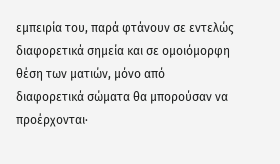εμπειρία του, παρά φτάνουν σε εντελώς διαφορετικά σημεία και σε ομοιόμορφη θέση των ματιών, μόνο από διαφορετικά σώματα θα μπορούσαν να προέρχονται·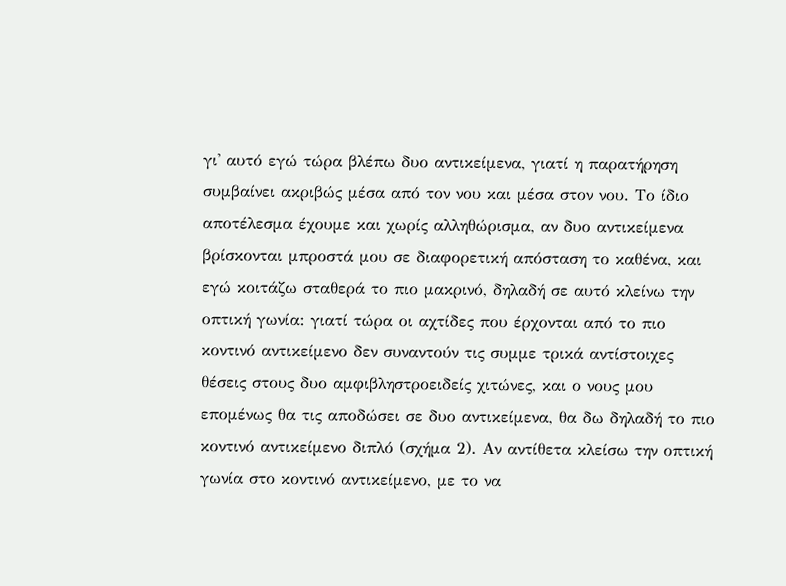γι' αυτό εγώ τώρα βλέπω δυο αντικείμενα, γιατί η παρατήρηση συμβαίνει ακριβώς μέσα από τον νου και μέσα στον νου. Το ίδιο αποτέλεσμα έχουμε και χωρίς αλληθώρισμα, αν δυο αντικείμενα βρίσκονται μπροστά μου σε διαφορετική απόσταση το καθένα, και εγώ κοιτάζω σταθερά το πιο μακρινό, δηλαδή σε αυτό κλείνω την οπτική γωνία: γιατί τώρα οι αχτίδες που έρχονται από το πιο κοντινό αντικείμενο δεν συναντούν τις συμμε τρικά αντίστοιχες θέσεις στους δυο αμφιβληστροειδείς χιτώνες, και ο νους μου επομένως θα τις αποδώσει σε δυο αντικείμενα, θα δω δηλαδή το πιο κοντινό αντικείμενο διπλό (σχήμα 2). Αν αντίθετα κλείσω την οπτική γωνία στο κοντινό αντικείμενο, με το να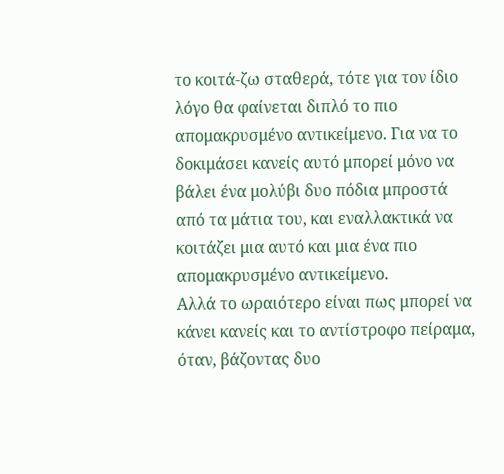το κοιτά-ζω σταθερά, τότε για τον ίδιο λόγο θα φαίνεται διπλό το πιο απομακρυσμένο αντικείμενο. Για να το δοκιμάσει κανείς αυτό μπορεί μόνο να βάλει ένα μολύβι δυο πόδια μπροστά από τα μάτια του, και εναλλακτικά να κοιτάζει μια αυτό και μια ένα πιο απομακρυσμένο αντικείμενο.
Αλλά το ωραιότερο είναι πως μπορεί να κάνει κανείς και το αντίστροφο πείραμα, όταν, βάζοντας δυο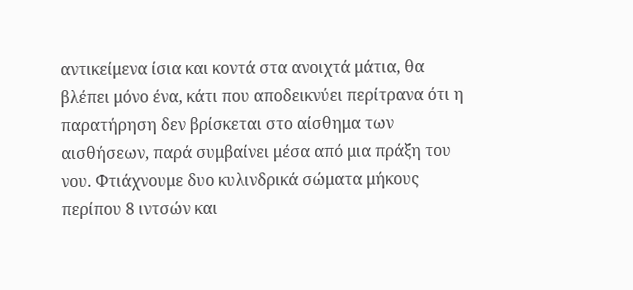αντικείμενα ίσια και κοντά στα ανοιχτά μάτια, θα βλέπει μόνο ένα, κάτι που αποδεικνύει περίτρανα ότι η παρατήρηση δεν βρίσκεται στο αίσθημα των αισθήσεων, παρά συμβαίνει μέσα από μια πράξη του νου. Φτιάχνουμε δυο κυλινδρικά σώματα μήκους περίπου 8 ιντσών και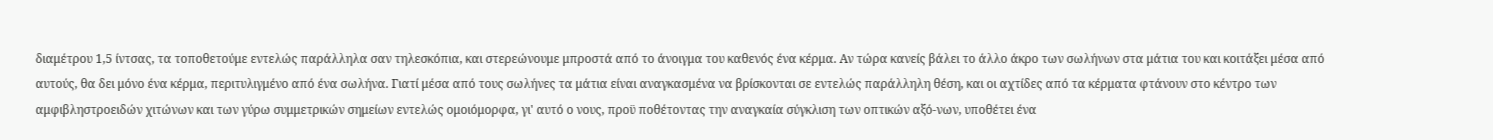διαμέτρου 1,5 ίντσας, τα τοποθετούμε εντελώς παράλληλα σαν τηλεσκόπια, και στερεώνουμε μπροστά από το άνοιγμα του καθενός ένα κέρμα. Αν τώρα κανείς βάλει το άλλο άκρο των σωλήνων στα μάτια του και κοιτάξει μέσα από αυτούς, θα δει μόνο ένα κέρμα, περιτυλιγμένο από ένα σωλήνα. Γιατί μέσα από τους σωλήνες τα μάτια είναι αναγκασμένα να βρίσκονται σε εντελώς παράλληλη θέση, και οι αχτίδες από τα κέρματα φτάνουν στο κέντρο των αμφιβληστροειδών χιτώνων και των γύρω συμμετρικών σημείων εντελώς ομοιόμορφα, γι' αυτό ο νους, προϋ ποθέτοντας την αναγκαία σύγκλιση των οπτικών αξό-νων, υποθέτει ένα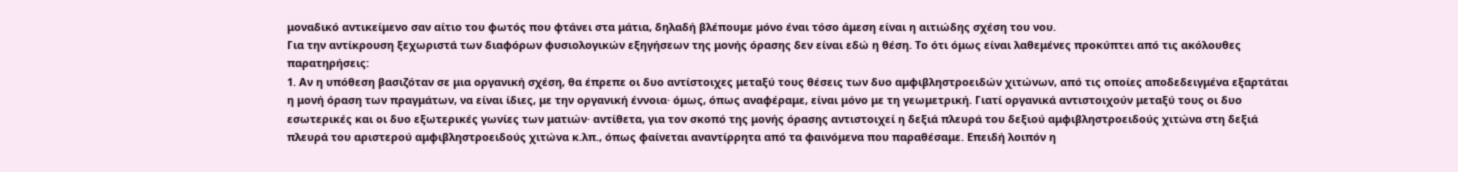μοναδικό αντικείμενο σαν αίτιο του φωτός που φτάνει στα μάτια, δηλαδή βλέπουμε μόνο έναι τόσο άμεση είναι η αιτιώδης σχέση του νου.
Για την αντίκρουση ξεχωριστά των διαφόρων φυσιολογικών εξηγήσεων της μονής όρασης δεν είναι εδώ η θέση. Το ότι όμως είναι λαθεμένες προκύπτει από τις ακόλουθες παρατηρήσεις:
1. Αν η υπόθεση βασιζόταν σε μια οργανική σχέση, θα έπρεπε οι δυο αντίστοιχες μεταξύ τους θέσεις των δυο αμφιβληστροειδών χιτώνων, από τις οποίες αποδεδειγμένα εξαρτάται η μονή όραση των πραγμάτων, να είναι ίδιες, με την οργανική έννοια· όμως, όπως αναφέραμε, είναι μόνο με τη γεωμετρική. Γιατί οργανικά αντιστοιχούν μεταξύ τους οι δυο εσωτερικές και οι δυο εξωτερικές γωνίες των ματιών· αντίθετα, για τον σκοπό της μονής όρασης αντιστοιχεί η δεξιά πλευρά του δεξιού αμφιβληστροειδούς χιτώνα στη δεξιά πλευρά του αριστερού αμφιβληστροειδούς χιτώνα κ.λπ., όπως φαίνεται αναντίρρητα από τα φαινόμενα που παραθέσαμε. Επειδή λοιπόν η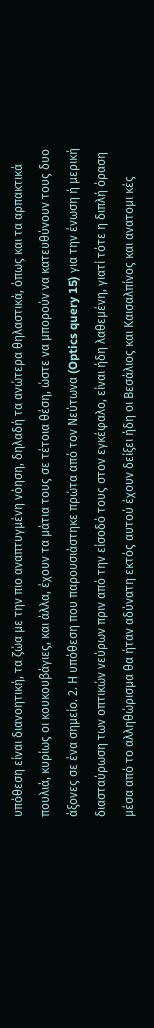υπόθεση είναι διανοητική, τα ζώα με την πιο αναπτυγμένη νόηση, δηλαδή τα ανώτερα θηλαστικά, όπως και τα αρπακτικά πουλιά, κυρίως οι κουκουβάγιες, και άλλα, έχουν τα μάτια τους σε τέτοια θέση, ώστε να μπορούν να κατευθύνουν τους δυο άξονες σε ένα σημείο. 2. Η υπόθεση που παρουσιάστηκε πρώτα από τον Νεύτωνα (Optics query 15) για την ένωση ή μερική διασταύρωση των οπτικών νεύρων πριν από την είσοδό τους στον εγκέφαλο, είναι ήδη λαθεμένη, γιατί τότε η διπλή όραση μέσα από το αλληθώρισμα θα ήταν αδύνατη εκτός αυτού έχουν δείξει ήδη οι Βεσάλιος και Καισαλπίνος και ανατομι κές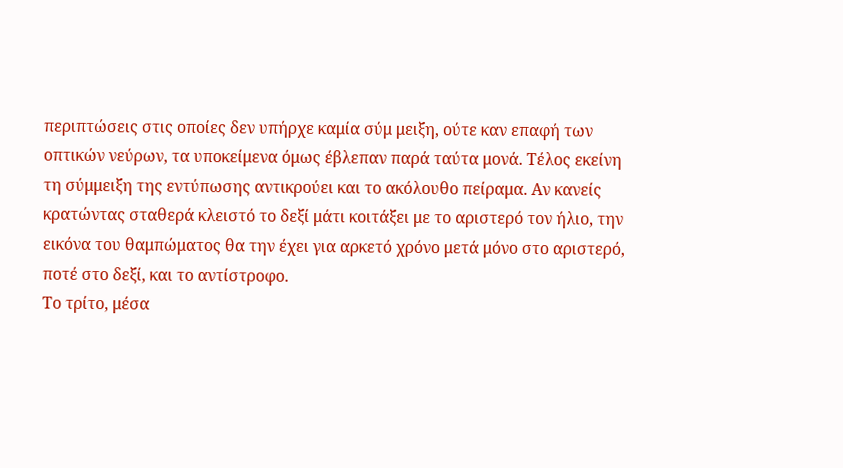περιπτώσεις στις οποίες δεν υπήρχε καμία σύμ μειξη, ούτε καν επαφή των οπτικών νεύρων, τα υποκείμενα όμως έβλεπαν παρά ταύτα μονά. Τέλος εκείνη τη σύμμειξη της εντύπωσης αντικρούει και το ακόλουθο πείραμα. Αν κανείς κρατώντας σταθερά κλειστό το δεξί μάτι κοιτάξει με το αριστερό τον ήλιο, την εικόνα του θαμπώματος θα την έχει για αρκετό χρόνο μετά μόνο στο αριστερό, ποτέ στο δεξί, και το αντίστροφο.
Το τρίτο, μέσα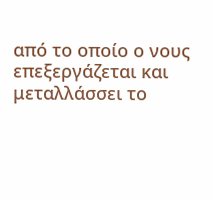από το οποίο ο νους επεξεργάζεται και μεταλλάσσει το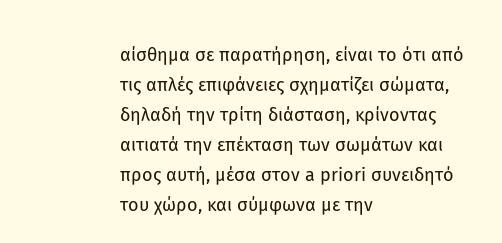αίσθημα σε παρατήρηση, είναι το ότι από τις απλές επιφάνειες σχηματίζει σώματα, δηλαδή την τρίτη διάσταση, κρίνοντας αιτιατά την επέκταση των σωμάτων και προς αυτή, μέσα στον a priori συνειδητό του χώρο, και σύμφωνα με την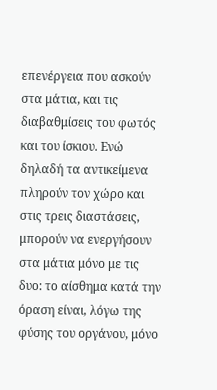επενέργεια που ασκούν στα μάτια, και τις διαβαθμίσεις του φωτός και του ίσκιου. Ενώ δηλαδή τα αντικείμενα πληρούν τον χώρο και στις τρεις διαστάσεις, μπορούν να ενεργήσουν στα μάτια μόνο με τις δυο: το αίσθημα κατά την όραση είναι, λόγω της φύσης του οργάνου, μόνο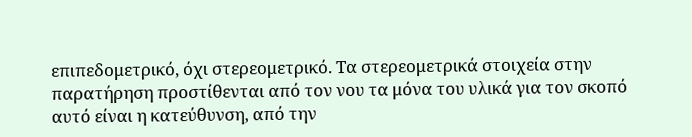επιπεδομετρικό, όχι στερεομετρικό. Τα στερεομετρικά στοιχεία στην παρατήρηση προστίθενται από τον νου τα μόνα του υλικά για τον σκοπό αυτό είναι η κατεύθυνση, από την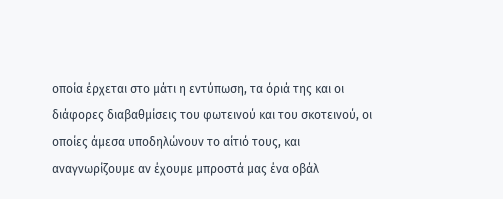οποία έρχεται στο μάτι η εντύπωση, τα όριά της και οι διάφορες διαβαθμίσεις του φωτεινού και του σκοτεινού, οι οποίες άμεσα υποδηλώνουν το αίτιό τους, και αναγνωρίζουμε αν έχουμε μπροστά μας ένα οβάλ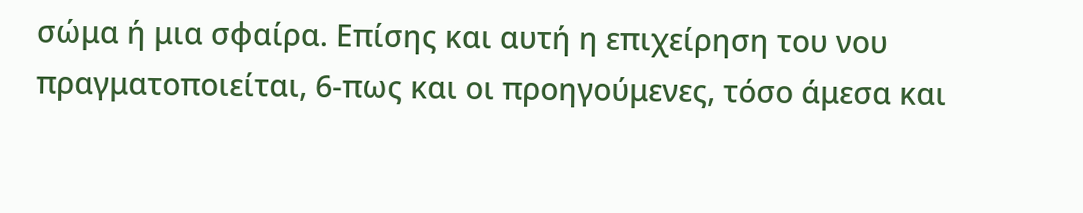σώμα ή μια σφαίρα. Επίσης και αυτή η επιχείρηση του νου πραγματοποιείται, 6-πως και οι προηγούμενες, τόσο άμεσα και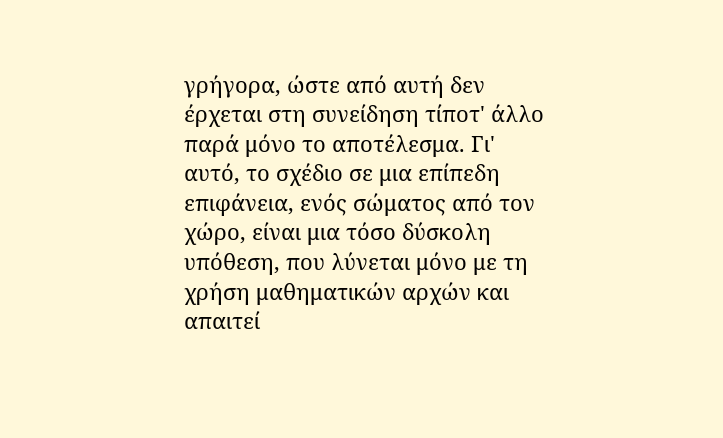γρήγορα, ώστε από αυτή δεν έρχεται στη συνείδηση τίποτ' άλλο παρά μόνο το αποτέλεσμα. Γι' αυτό, το σχέδιο σε μια επίπεδη επιφάνεια, ενός σώματος από τον χώρο, είναι μια τόσο δύσκολη υπόθεση, που λύνεται μόνο με τη χρήση μαθηματικών αρχών και απαιτεί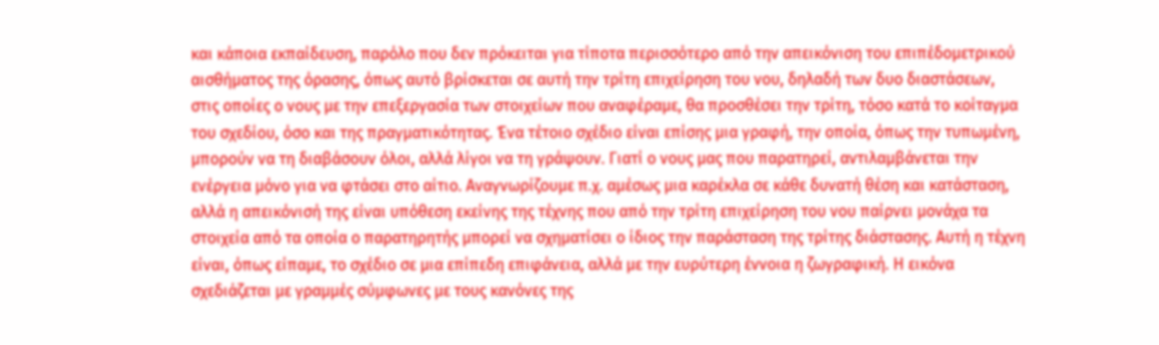και κάποια εκπαίδευση, παρόλο που δεν πρόκειται για τίποτα περισσότερο από την απεικόνιση του επιπέδομετρικού αισθήματος της όρασης, όπως αυτό βρίσκεται σε αυτή την τρίτη επιχείρηση του νου, δηλαδή των δυο διαστάσεων, στις οποίες ο νους με την επεξεργασία των στοιχείων που αναφέραμε, θα προσθέσει την τρίτη, τόσο κατά το κοίταγμα του σχεδίου, όσο και της πραγματικότητας. Ένα τέτοιο σχέδιο είναι επίσης μια γραφή, την οποία, όπως την τυπωμένη, μπορούν να τη διαβάσουν όλοι, αλλά λίγοι να τη γράψουν. Γιατί ο νους μας που παρατηρεί, αντιλαμβάνεται την ενέργεια μόνο για να φτάσει στο αίτιο. Αναγνωρίζουμε π.χ. αμέσως μια καρέκλα σε κάθε δυνατή θέση και κατάσταση, αλλά η απεικόνισή της είναι υπόθεση εκείνης της τέχνης που από την τρίτη επιχείρηση του νου παίρνει μονάχα τα στοιχεία από τα οποία ο παρατηρητής μπορεί να σχηματίσει ο ίδιος την παράσταση της τρίτης διάστασης. Αυτή η τέχνη είναι, όπως είπαμε, το σχέδιο σε μια επίπεδη επιφάνεια, αλλά με την ευρύτερη έννοια η ζωγραφική. Η εικόνα σχεδιάζεται με γραμμές σύμφωνες με τους κανόνες της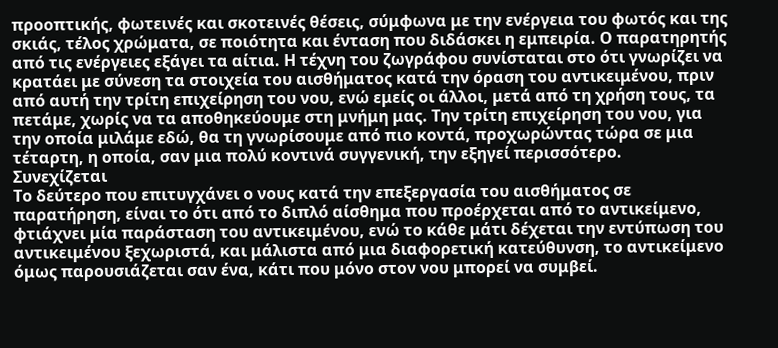προοπτικής, φωτεινές και σκοτεινές θέσεις, σύμφωνα με την ενέργεια του φωτός και της σκιάς, τέλος χρώματα, σε ποιότητα και ένταση που διδάσκει η εμπειρία. Ο παρατηρητής από τις ενέργειες εξάγει τα αίτια. Η τέχνη του ζωγράφου συνίσταται στο ότι γνωρίζει να κρατάει με σύνεση τα στοιχεία του αισθήματος κατά την όραση του αντικειμένου, πριν από αυτή την τρίτη επιχείρηση του νου, ενώ εμείς οι άλλοι, μετά από τη χρήση τους, τα πετάμε, χωρίς να τα αποθηκεύουμε στη μνήμη μας. Την τρίτη επιχείρηση του νου, για την οποία μιλάμε εδώ, θα τη γνωρίσουμε από πιο κοντά, προχωρώντας τώρα σε μια τέταρτη, η οποία, σαν μια πολύ κοντινά συγγενική, την εξηγεί περισσότερο.
Συνεχίζεται
Το δεύτερο που επιτυγχάνει ο νους κατά την επεξεργασία του αισθήματος σε παρατήρηση, είναι το ότι από το διπλό αίσθημα που προέρχεται από το αντικείμενο, φτιάχνει μία παράσταση του αντικειμένου, ενώ το κάθε μάτι δέχεται την εντύπωση του αντικειμένου ξεχωριστά, και μάλιστα από μια διαφορετική κατεύθυνση, το αντικείμενο όμως παρουσιάζεται σαν ένα, κάτι που μόνο στον νου μπορεί να συμβεί.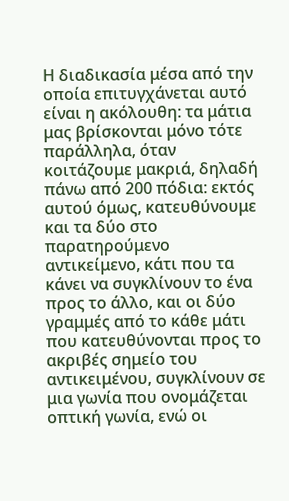Η διαδικασία μέσα από την οποία επιτυγχάνεται αυτό είναι η ακόλουθη: τα μάτια μας βρίσκονται μόνο τότε παράλληλα, όταν κοιτάζουμε μακριά, δηλαδή πάνω από 200 πόδια: εκτός αυτού όμως, κατευθύνουμε και τα δύο στο παρατηρούμενο αντικείμενο, κάτι που τα κάνει να συγκλίνουν το ένα προς το άλλο, και οι δύο γραμμές από το κάθε μάτι που κατευθύνονται προς το ακριβές σημείο του αντικειμένου, συγκλίνουν σε μια γωνία που ονομάζεται οπτική γωνία, ενώ οι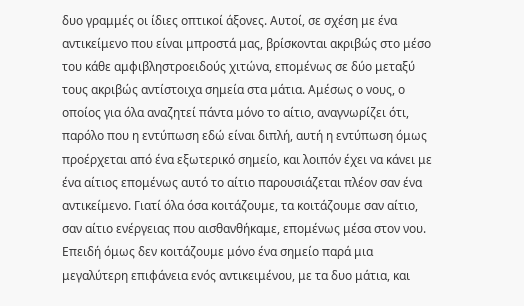δυο γραμμές οι ίδιες οπτικοί άξονες. Αυτοί, σε σχέση με ένα αντικείμενο που είναι μπροστά μας, βρίσκονται ακριβώς στο μέσο του κάθε αμφιβληστροειδούς χιτώνα, επομένως σε δύο μεταξύ τους ακριβώς αντίστοιχα σημεία στα μάτια. Αμέσως ο νους, ο οποίος για όλα αναζητεί πάντα μόνο το αίτιο, αναγνωρίζει ότι, παρόλο που η εντύπωση εδώ είναι διπλή, αυτή η εντύπωση όμως προέρχεται από ένα εξωτερικό σημείο, και λοιπόν έχει να κάνει με ένα αίτιος επομένως αυτό το αίτιο παρουσιάζεται πλέον σαν ένα αντικείμενο. Γιατί όλα όσα κοιτάζουμε, τα κοιτάζουμε σαν αίτιο, σαν αίτιο ενέργειας που αισθανθήκαμε, επομένως μέσα στον νου. Επειδή όμως δεν κοιτάζουμε μόνο ένα σημείο παρά μια μεγαλύτερη επιφάνεια ενός αντικειμένου, με τα δυο μάτια, και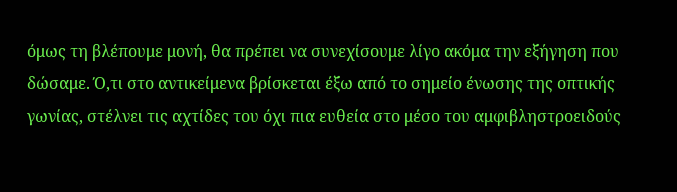όμως τη βλέπουμε μονή, θα πρέπει να συνεχίσουμε λίγο ακόμα την εξήγηση που δώσαμε. Ό,τι στο αντικείμενα βρίσκεται έξω από το σημείο ένωσης της οπτικής γωνίας, στέλνει τις αχτίδες του όχι πια ευθεία στο μέσο του αμφιβληστροειδούς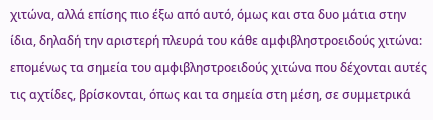χιτώνα, αλλά επίσης πιο έξω από αυτό, όμως και στα δυο μάτια στην ίδια, δηλαδή την αριστερή πλευρά του κάθε αμφιβληστροειδούς χιτώνα: επομένως τα σημεία του αμφιβληστροειδούς χιτώνα που δέχονται αυτές τις αχτίδες, βρίσκονται, όπως και τα σημεία στη μέση, σε συμμετρικά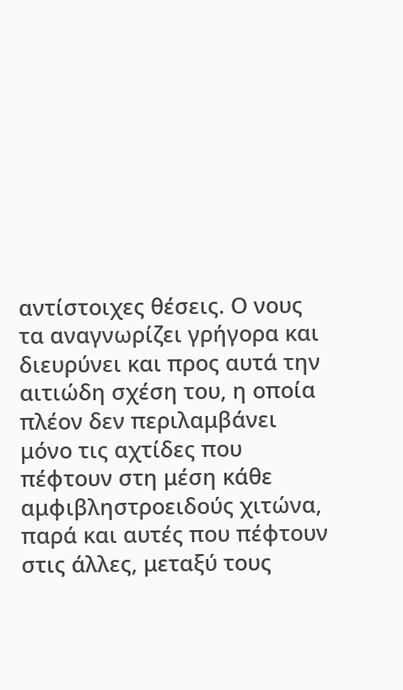αντίστοιχες θέσεις. Ο νους τα αναγνωρίζει γρήγορα και διευρύνει και προς αυτά την αιτιώδη σχέση του, η οποία πλέον δεν περιλαμβάνει μόνο τις αχτίδες που πέφτουν στη μέση κάθε αμφιβληστροειδούς χιτώνα, παρά και αυτές που πέφτουν στις άλλες, μεταξύ τους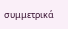συμμετρικά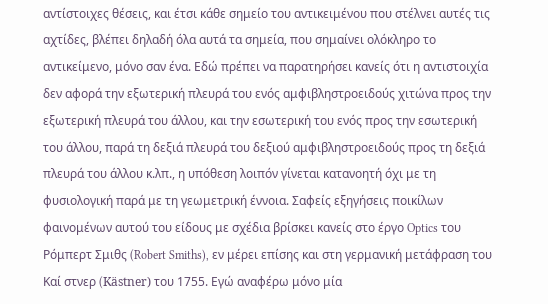αντίστοιχες θέσεις, και έτσι κάθε σημείο του αντικειμένου που στέλνει αυτές τις αχτίδες, βλέπει δηλαδή όλα αυτά τα σημεία, που σημαίνει ολόκληρο το αντικείμενο, μόνο σαν ένα. Εδώ πρέπει να παρατηρήσει κανείς ότι η αντιστοιχία δεν αφορά την εξωτερική πλευρά του ενός αμφιβληστροειδούς χιτώνα προς την εξωτερική πλευρά του άλλου, και την εσωτερική του ενός προς την εσωτερική του άλλου, παρά τη δεξιά πλευρά του δεξιού αμφιβληστροειδούς προς τη δεξιά πλευρά του άλλου κ.λπ., η υπόθεση λοιπόν γίνεται κατανοητή όχι με τη φυσιολογική παρά με τη γεωμετρική έννοια. Σαφείς εξηγήσεις ποικίλων φαινομένων αυτού του είδους με σχέδια βρίσκει κανείς στο έργο Optics του Ρόμπερτ Σμιθς (Robert Smiths), εν μέρει επίσης και στη γερμανική μετάφραση του Καί στνερ (Kästner) του 1755. Εγώ αναφέρω μόνο μία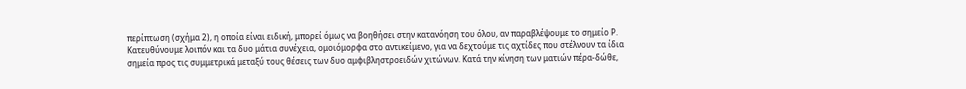περίπτωση (σχήμα 2), η οποία είναι ειδική, μπορεί όμως να βοηθήσει στην κατανόηση του όλου, αν παραβλέψουμε το σημείο Ρ.
Κατευθύνουμε λοιπόν και τα δυο μάτια συνέχεια, ομοιόμορφα στο αντικείμενο, για να δεχτούμε τις αχτίδες που στέλνουν τα ίδια σημεία προς τις συμμετρικά μεταξύ τους θέσεις των δυο αμφιβληστροειδών χιτώνων. Κατά την κίνηση των ματιών πέρα-δώθε,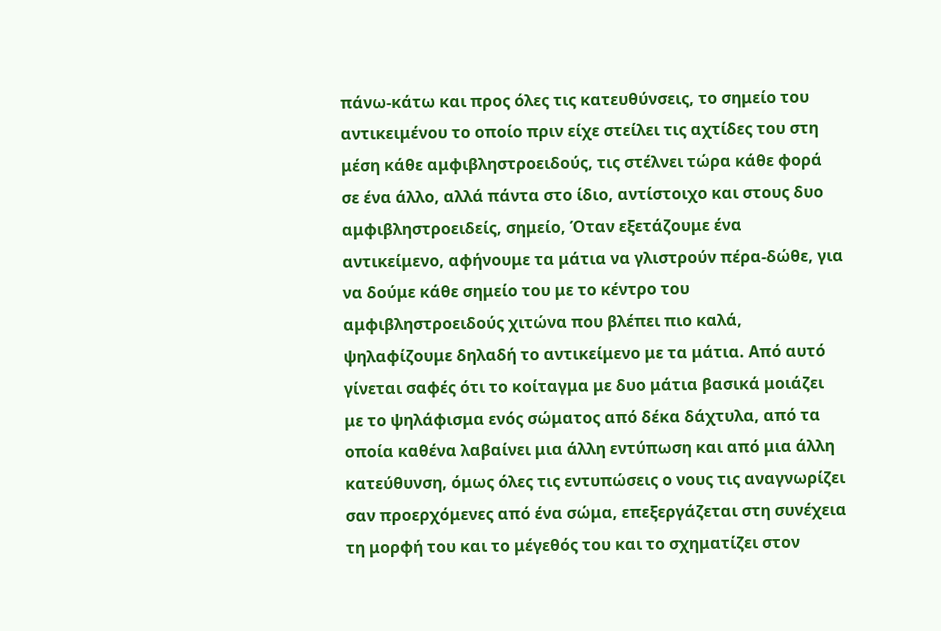πάνω-κάτω και προς όλες τις κατευθύνσεις, το σημείο του αντικειμένου το οποίο πριν είχε στείλει τις αχτίδες του στη μέση κάθε αμφιβληστροειδούς, τις στέλνει τώρα κάθε φορά σε ένα άλλο, αλλά πάντα στο ίδιο, αντίστοιχο και στους δυο αμφιβληστροειδείς, σημείο, Όταν εξετάζουμε ένα αντικείμενο, αφήνουμε τα μάτια να γλιστρούν πέρα-δώθε, για να δούμε κάθε σημείο του με το κέντρο του αμφιβληστροειδούς χιτώνα που βλέπει πιο καλά, ψηλαφίζουμε δηλαδή το αντικείμενο με τα μάτια. Από αυτό γίνεται σαφές ότι το κοίταγμα με δυο μάτια βασικά μοιάζει με το ψηλάφισμα ενός σώματος από δέκα δάχτυλα, από τα οποία καθένα λαβαίνει μια άλλη εντύπωση και από μια άλλη κατεύθυνση, όμως όλες τις εντυπώσεις ο νους τις αναγνωρίζει σαν προερχόμενες από ένα σώμα, επεξεργάζεται στη συνέχεια τη μορφή του και το μέγεθός του και το σχηματίζει στον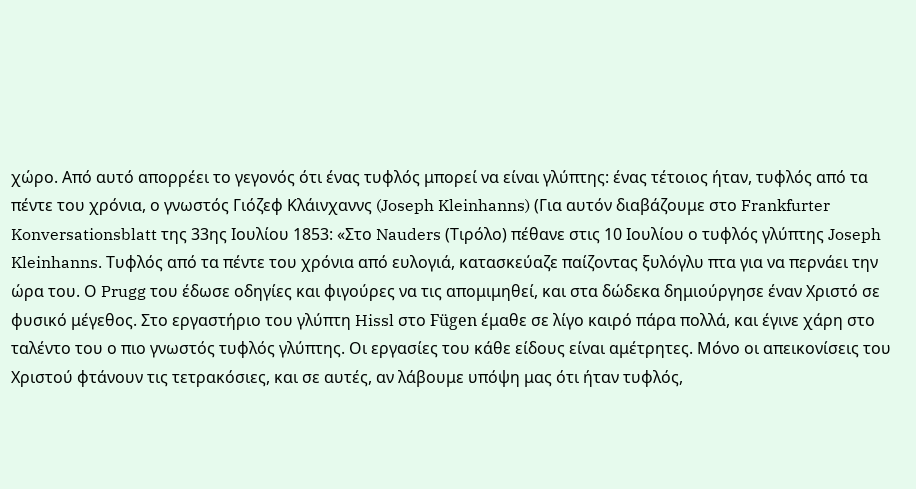χώρο. Από αυτό απορρέει το γεγονός ότι ένας τυφλός μπορεί να είναι γλύπτης: ένας τέτοιος ήταν, τυφλός από τα πέντε του χρόνια, ο γνωστός Γιόζεφ Κλάινχαννς (Joseph Kleinhanns) (Για αυτόν διαβάζουμε στο Frankfurter Konversationsblatt της 33ης Ιουλίου 1853: «Στο Nauders (Τιρόλο) πέθανε στις 10 Ιουλίου ο τυφλός γλύπτης Joseph Kleinhanns. Τυφλός από τα πέντε του χρόνια από ευλογιά, κατασκεύαζε παίζοντας ξυλόγλυ πτα για να περνάει την ώρα του. Ο Prugg του έδωσε οδηγίες και φιγούρες να τις απομιμηθεί, και στα δώδεκα δημιούργησε έναν Χριστό σε φυσικό μέγεθος. Στο εργαστήριο του γλύπτη Hissl στο Fügen έμαθε σε λίγο καιρό πάρα πολλά, και έγινε χάρη στο ταλέντο του ο πιο γνωστός τυφλός γλύπτης. Οι εργασίες του κάθε είδους είναι αμέτρητες. Μόνο οι απεικονίσεις του Χριστού φτάνουν τις τετρακόσιες, και σε αυτές, αν λάβουμε υπόψη μας ότι ήταν τυφλός,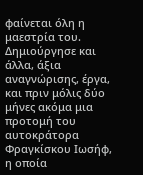φαίνεται όλη η μαεστρία του. Δημιούργησε και άλλα, άξια αναγνώρισης, έργα, και πριν μόλις δύο μήνες ακόμα μια προτομή του αυτοκράτορα Φραγκίσκου Ιωσήφ, η οποία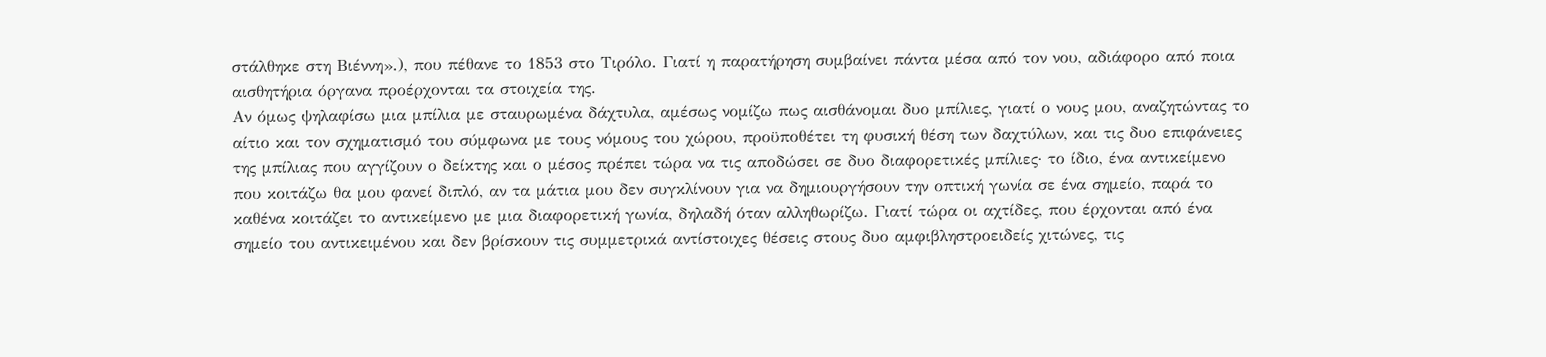στάλθηκε στη Βιέννη».), που πέθανε το 1853 στο Τιρόλο. Γιατί η παρατήρηση συμβαίνει πάντα μέσα από τον νου, αδιάφορο από ποια αισθητήρια όργανα προέρχονται τα στοιχεία της.
Αν όμως ψηλαφίσω μια μπίλια με σταυρωμένα δάχτυλα, αμέσως νομίζω πως αισθάνομαι δυο μπίλιες, γιατί ο νους μου, αναζητώντας το αίτιο και τον σχηματισμό του σύμφωνα με τους νόμους του χώρου, προϋποθέτει τη φυσική θέση των δαχτύλων, και τις δυο επιφάνειες της μπίλιας που αγγίζουν ο δείκτης και ο μέσος πρέπει τώρα να τις αποδώσει σε δυο διαφορετικές μπίλιες· το ίδιο, ένα αντικείμενο που κοιτάζω θα μου φανεί διπλό, αν τα μάτια μου δεν συγκλίνουν για να δημιουργήσουν την οπτική γωνία σε ένα σημείο, παρά το καθένα κοιτάζει το αντικείμενο με μια διαφορετική γωνία, δηλαδή όταν αλληθωρίζω. Γιατί τώρα οι αχτίδες, που έρχονται από ένα σημείο του αντικειμένου και δεν βρίσκουν τις συμμετρικά αντίστοιχες θέσεις στους δυο αμφιβληστροειδείς χιτώνες, τις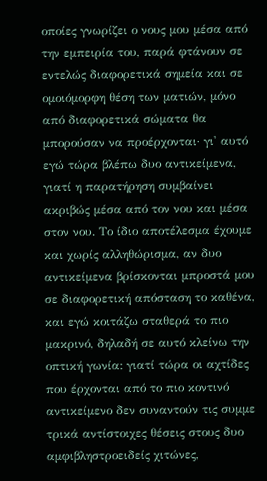οποίες γνωρίζει ο νους μου μέσα από την εμπειρία του, παρά φτάνουν σε εντελώς διαφορετικά σημεία και σε ομοιόμορφη θέση των ματιών, μόνο από διαφορετικά σώματα θα μπορούσαν να προέρχονται· γι' αυτό εγώ τώρα βλέπω δυο αντικείμενα, γιατί η παρατήρηση συμβαίνει ακριβώς μέσα από τον νου και μέσα στον νου. Το ίδιο αποτέλεσμα έχουμε και χωρίς αλληθώρισμα, αν δυο αντικείμενα βρίσκονται μπροστά μου σε διαφορετική απόσταση το καθένα, και εγώ κοιτάζω σταθερά το πιο μακρινό, δηλαδή σε αυτό κλείνω την οπτική γωνία: γιατί τώρα οι αχτίδες που έρχονται από το πιο κοντινό αντικείμενο δεν συναντούν τις συμμε τρικά αντίστοιχες θέσεις στους δυο αμφιβληστροειδείς χιτώνες,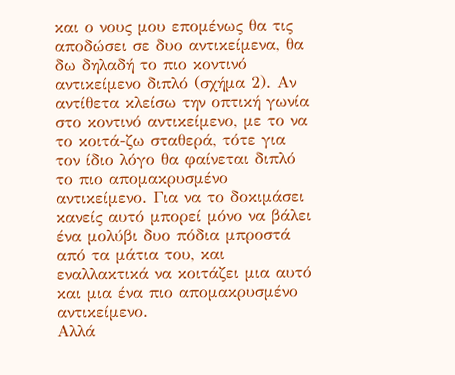και ο νους μου επομένως θα τις αποδώσει σε δυο αντικείμενα, θα δω δηλαδή το πιο κοντινό αντικείμενο διπλό (σχήμα 2). Αν αντίθετα κλείσω την οπτική γωνία στο κοντινό αντικείμενο, με το να το κοιτά-ζω σταθερά, τότε για τον ίδιο λόγο θα φαίνεται διπλό το πιο απομακρυσμένο αντικείμενο. Για να το δοκιμάσει κανείς αυτό μπορεί μόνο να βάλει ένα μολύβι δυο πόδια μπροστά από τα μάτια του, και εναλλακτικά να κοιτάζει μια αυτό και μια ένα πιο απομακρυσμένο αντικείμενο.
Αλλά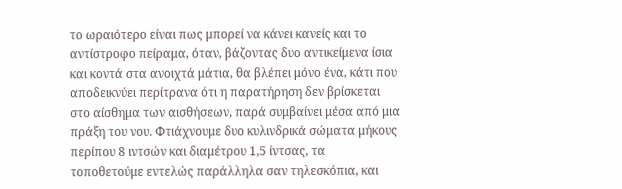το ωραιότερο είναι πως μπορεί να κάνει κανείς και το αντίστροφο πείραμα, όταν, βάζοντας δυο αντικείμενα ίσια και κοντά στα ανοιχτά μάτια, θα βλέπει μόνο ένα, κάτι που αποδεικνύει περίτρανα ότι η παρατήρηση δεν βρίσκεται στο αίσθημα των αισθήσεων, παρά συμβαίνει μέσα από μια πράξη του νου. Φτιάχνουμε δυο κυλινδρικά σώματα μήκους περίπου 8 ιντσών και διαμέτρου 1,5 ίντσας, τα τοποθετούμε εντελώς παράλληλα σαν τηλεσκόπια, και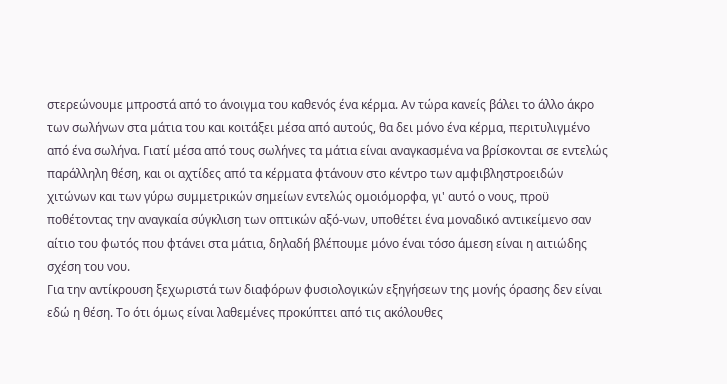στερεώνουμε μπροστά από το άνοιγμα του καθενός ένα κέρμα. Αν τώρα κανείς βάλει το άλλο άκρο των σωλήνων στα μάτια του και κοιτάξει μέσα από αυτούς, θα δει μόνο ένα κέρμα, περιτυλιγμένο από ένα σωλήνα. Γιατί μέσα από τους σωλήνες τα μάτια είναι αναγκασμένα να βρίσκονται σε εντελώς παράλληλη θέση, και οι αχτίδες από τα κέρματα φτάνουν στο κέντρο των αμφιβληστροειδών χιτώνων και των γύρω συμμετρικών σημείων εντελώς ομοιόμορφα, γι' αυτό ο νους, προϋ ποθέτοντας την αναγκαία σύγκλιση των οπτικών αξό-νων, υποθέτει ένα μοναδικό αντικείμενο σαν αίτιο του φωτός που φτάνει στα μάτια, δηλαδή βλέπουμε μόνο έναι τόσο άμεση είναι η αιτιώδης σχέση του νου.
Για την αντίκρουση ξεχωριστά των διαφόρων φυσιολογικών εξηγήσεων της μονής όρασης δεν είναι εδώ η θέση. Το ότι όμως είναι λαθεμένες προκύπτει από τις ακόλουθες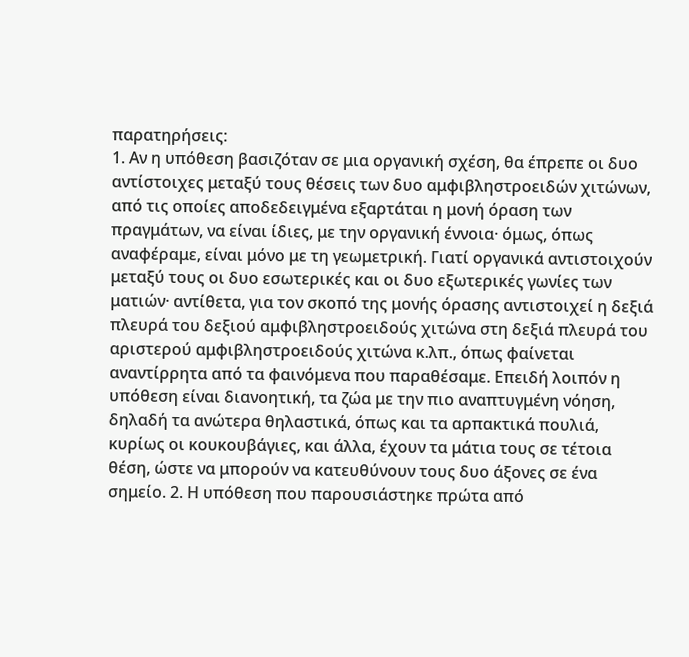παρατηρήσεις:
1. Αν η υπόθεση βασιζόταν σε μια οργανική σχέση, θα έπρεπε οι δυο αντίστοιχες μεταξύ τους θέσεις των δυο αμφιβληστροειδών χιτώνων, από τις οποίες αποδεδειγμένα εξαρτάται η μονή όραση των πραγμάτων, να είναι ίδιες, με την οργανική έννοια· όμως, όπως αναφέραμε, είναι μόνο με τη γεωμετρική. Γιατί οργανικά αντιστοιχούν μεταξύ τους οι δυο εσωτερικές και οι δυο εξωτερικές γωνίες των ματιών· αντίθετα, για τον σκοπό της μονής όρασης αντιστοιχεί η δεξιά πλευρά του δεξιού αμφιβληστροειδούς χιτώνα στη δεξιά πλευρά του αριστερού αμφιβληστροειδούς χιτώνα κ.λπ., όπως φαίνεται αναντίρρητα από τα φαινόμενα που παραθέσαμε. Επειδή λοιπόν η υπόθεση είναι διανοητική, τα ζώα με την πιο αναπτυγμένη νόηση, δηλαδή τα ανώτερα θηλαστικά, όπως και τα αρπακτικά πουλιά, κυρίως οι κουκουβάγιες, και άλλα, έχουν τα μάτια τους σε τέτοια θέση, ώστε να μπορούν να κατευθύνουν τους δυο άξονες σε ένα σημείο. 2. Η υπόθεση που παρουσιάστηκε πρώτα από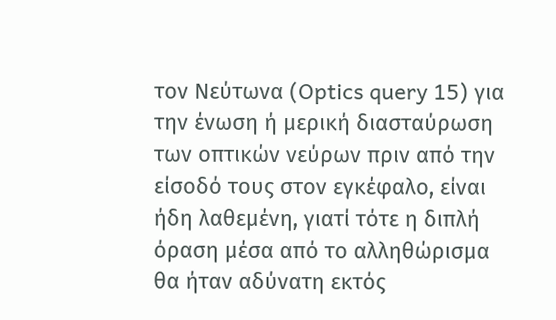τον Νεύτωνα (Optics query 15) για την ένωση ή μερική διασταύρωση των οπτικών νεύρων πριν από την είσοδό τους στον εγκέφαλο, είναι ήδη λαθεμένη, γιατί τότε η διπλή όραση μέσα από το αλληθώρισμα θα ήταν αδύνατη εκτός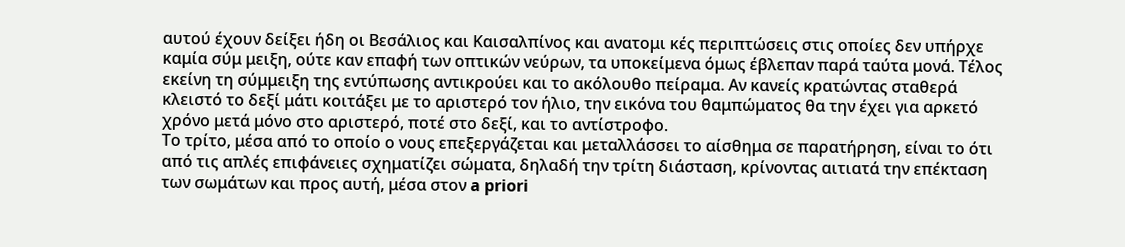αυτού έχουν δείξει ήδη οι Βεσάλιος και Καισαλπίνος και ανατομι κές περιπτώσεις στις οποίες δεν υπήρχε καμία σύμ μειξη, ούτε καν επαφή των οπτικών νεύρων, τα υποκείμενα όμως έβλεπαν παρά ταύτα μονά. Τέλος εκείνη τη σύμμειξη της εντύπωσης αντικρούει και το ακόλουθο πείραμα. Αν κανείς κρατώντας σταθερά κλειστό το δεξί μάτι κοιτάξει με το αριστερό τον ήλιο, την εικόνα του θαμπώματος θα την έχει για αρκετό χρόνο μετά μόνο στο αριστερό, ποτέ στο δεξί, και το αντίστροφο.
Το τρίτο, μέσα από το οποίο ο νους επεξεργάζεται και μεταλλάσσει το αίσθημα σε παρατήρηση, είναι το ότι από τις απλές επιφάνειες σχηματίζει σώματα, δηλαδή την τρίτη διάσταση, κρίνοντας αιτιατά την επέκταση των σωμάτων και προς αυτή, μέσα στον a priori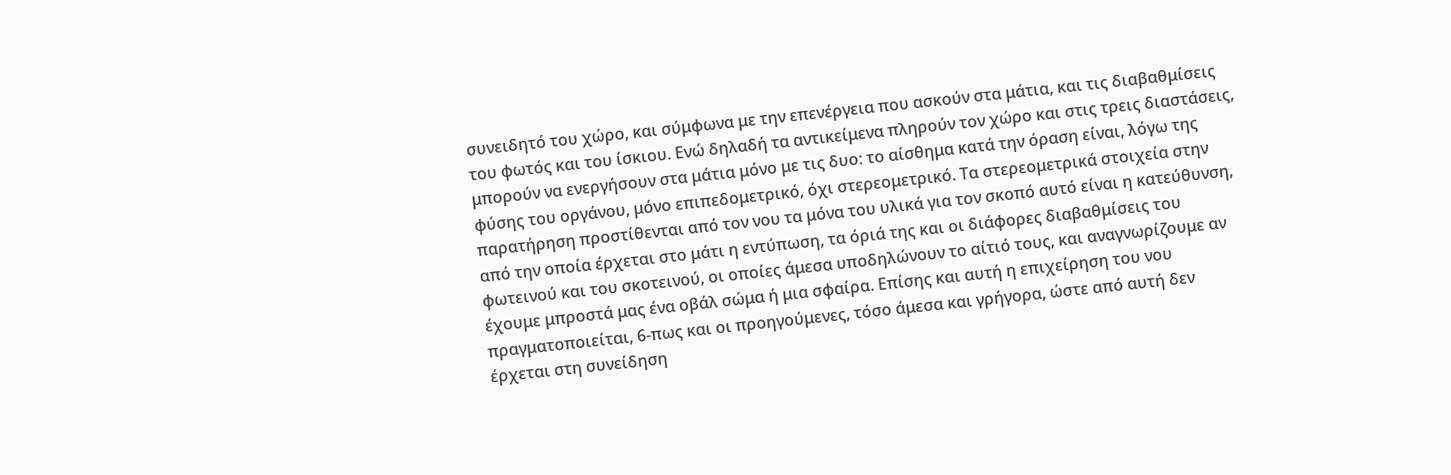συνειδητό του χώρο, και σύμφωνα με την επενέργεια που ασκούν στα μάτια, και τις διαβαθμίσεις του φωτός και του ίσκιου. Ενώ δηλαδή τα αντικείμενα πληρούν τον χώρο και στις τρεις διαστάσεις, μπορούν να ενεργήσουν στα μάτια μόνο με τις δυο: το αίσθημα κατά την όραση είναι, λόγω της φύσης του οργάνου, μόνο επιπεδομετρικό, όχι στερεομετρικό. Τα στερεομετρικά στοιχεία στην παρατήρηση προστίθενται από τον νου τα μόνα του υλικά για τον σκοπό αυτό είναι η κατεύθυνση, από την οποία έρχεται στο μάτι η εντύπωση, τα όριά της και οι διάφορες διαβαθμίσεις του φωτεινού και του σκοτεινού, οι οποίες άμεσα υποδηλώνουν το αίτιό τους, και αναγνωρίζουμε αν έχουμε μπροστά μας ένα οβάλ σώμα ή μια σφαίρα. Επίσης και αυτή η επιχείρηση του νου πραγματοποιείται, 6-πως και οι προηγούμενες, τόσο άμεσα και γρήγορα, ώστε από αυτή δεν έρχεται στη συνείδηση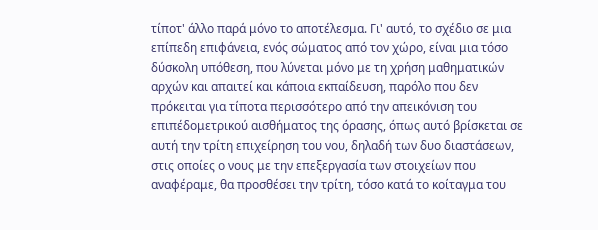τίποτ' άλλο παρά μόνο το αποτέλεσμα. Γι' αυτό, το σχέδιο σε μια επίπεδη επιφάνεια, ενός σώματος από τον χώρο, είναι μια τόσο δύσκολη υπόθεση, που λύνεται μόνο με τη χρήση μαθηματικών αρχών και απαιτεί και κάποια εκπαίδευση, παρόλο που δεν πρόκειται για τίποτα περισσότερο από την απεικόνιση του επιπέδομετρικού αισθήματος της όρασης, όπως αυτό βρίσκεται σε αυτή την τρίτη επιχείρηση του νου, δηλαδή των δυο διαστάσεων, στις οποίες ο νους με την επεξεργασία των στοιχείων που αναφέραμε, θα προσθέσει την τρίτη, τόσο κατά το κοίταγμα του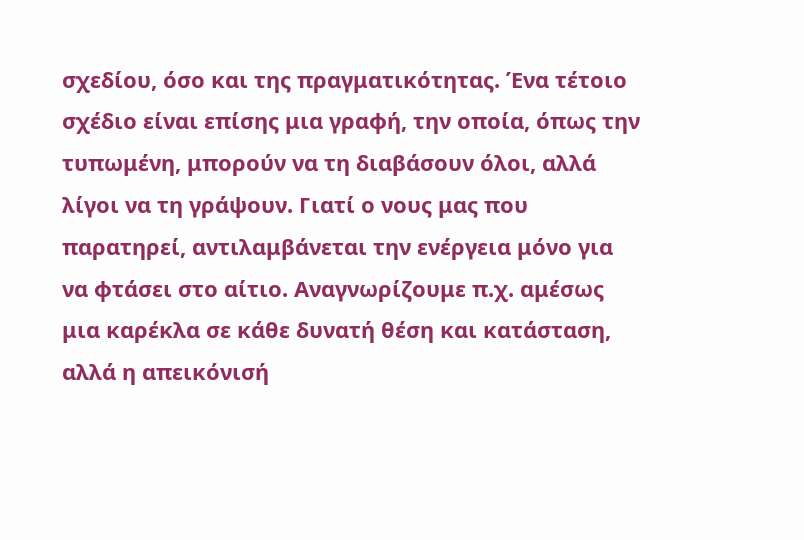σχεδίου, όσο και της πραγματικότητας. Ένα τέτοιο σχέδιο είναι επίσης μια γραφή, την οποία, όπως την τυπωμένη, μπορούν να τη διαβάσουν όλοι, αλλά λίγοι να τη γράψουν. Γιατί ο νους μας που παρατηρεί, αντιλαμβάνεται την ενέργεια μόνο για να φτάσει στο αίτιο. Αναγνωρίζουμε π.χ. αμέσως μια καρέκλα σε κάθε δυνατή θέση και κατάσταση, αλλά η απεικόνισή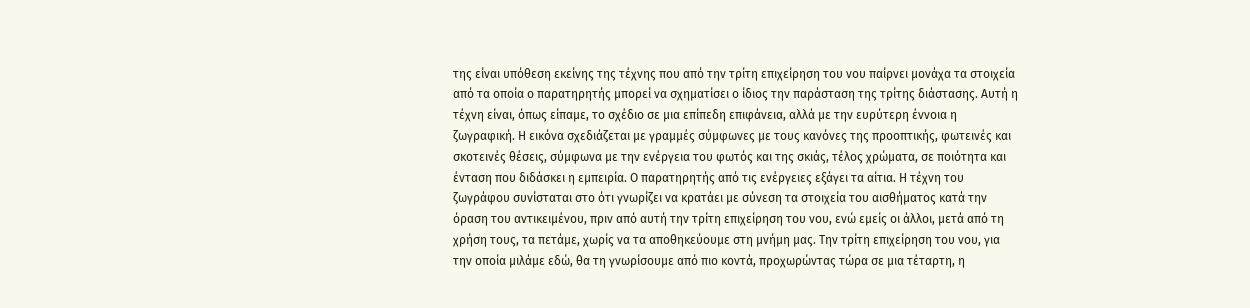της είναι υπόθεση εκείνης της τέχνης που από την τρίτη επιχείρηση του νου παίρνει μονάχα τα στοιχεία από τα οποία ο παρατηρητής μπορεί να σχηματίσει ο ίδιος την παράσταση της τρίτης διάστασης. Αυτή η τέχνη είναι, όπως είπαμε, το σχέδιο σε μια επίπεδη επιφάνεια, αλλά με την ευρύτερη έννοια η ζωγραφική. Η εικόνα σχεδιάζεται με γραμμές σύμφωνες με τους κανόνες της προοπτικής, φωτεινές και σκοτεινές θέσεις, σύμφωνα με την ενέργεια του φωτός και της σκιάς, τέλος χρώματα, σε ποιότητα και ένταση που διδάσκει η εμπειρία. Ο παρατηρητής από τις ενέργειες εξάγει τα αίτια. Η τέχνη του ζωγράφου συνίσταται στο ότι γνωρίζει να κρατάει με σύνεση τα στοιχεία του αισθήματος κατά την όραση του αντικειμένου, πριν από αυτή την τρίτη επιχείρηση του νου, ενώ εμείς οι άλλοι, μετά από τη χρήση τους, τα πετάμε, χωρίς να τα αποθηκεύουμε στη μνήμη μας. Την τρίτη επιχείρηση του νου, για την οποία μιλάμε εδώ, θα τη γνωρίσουμε από πιο κοντά, προχωρώντας τώρα σε μια τέταρτη, η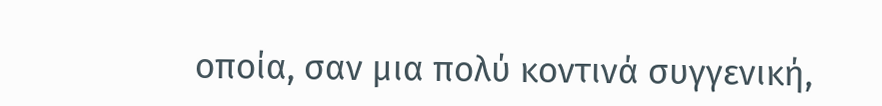οποία, σαν μια πολύ κοντινά συγγενική,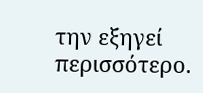την εξηγεί περισσότερο.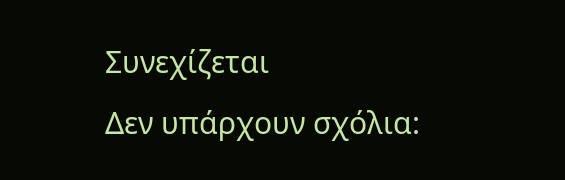Συνεχίζεται
Δεν υπάρχουν σχόλια: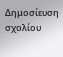Δημοσίευση σχολίου